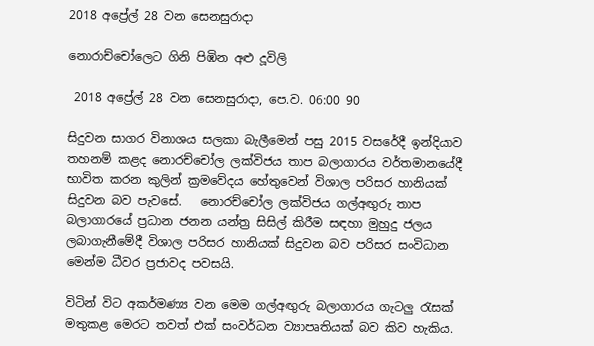2018 අප්‍රේල් 28 වන සෙනසුරාදා

නොරාච්චෝලෙට ගිනි පිඹින අළු දූවිලි

 2018 අප්‍රේල් 28 වන සෙනසුරාදා, පෙ.ව. 06:00 90

සිදුවන සාගර විනාශය සලකා බැලීමෙන් පසු 2015 වසරේදී ඉන්දියාව තහනම් කළද නොරච්චෝල ලක්විජය තාප බලාගාරය වර්තමානයේදී භාවිත කරන කුලින් ක්‍රමවේදය හේතුවෙන් විශාල පරිසර හානියක් සිදුවන බව පැවසේ.   නොරච්චෝල ලක්විජය ගල්අඟුරු තාප බලාගාරයේ ප්‍රධාන ජනන යන්ත්‍ර සිසිල් කිරීම සඳහා මුහුදු ජලය ලබාගැනීමේදී විශාල පරිසර හානියක් සිදුවන බව පරිසර සංවිධාන මෙන්ම ධීවර ප්‍රජාවද පවසයි.

විටින් විට අකර්මණ්‍ය වන මෙම ගල්අඟුරු බලාගාරය ගැටලු රැසක් මතුකළ මෙරට තවත් එක් සංවර්ධන ව්‍යාපෘතියක් බව කිව හැකිය.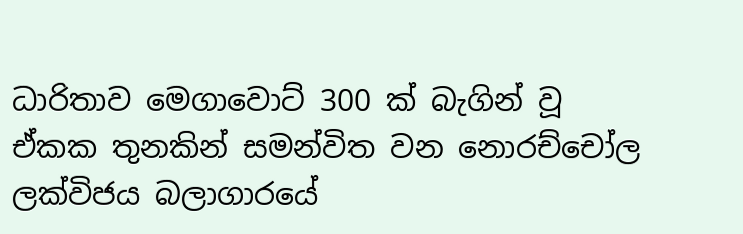ධාරිතාව මෙගාවොට් 300 ක් බැගින් වූ ඒකක තුනකින් සමන්විත වන නොරච්චෝල ලක්විජය බලාගාරයේ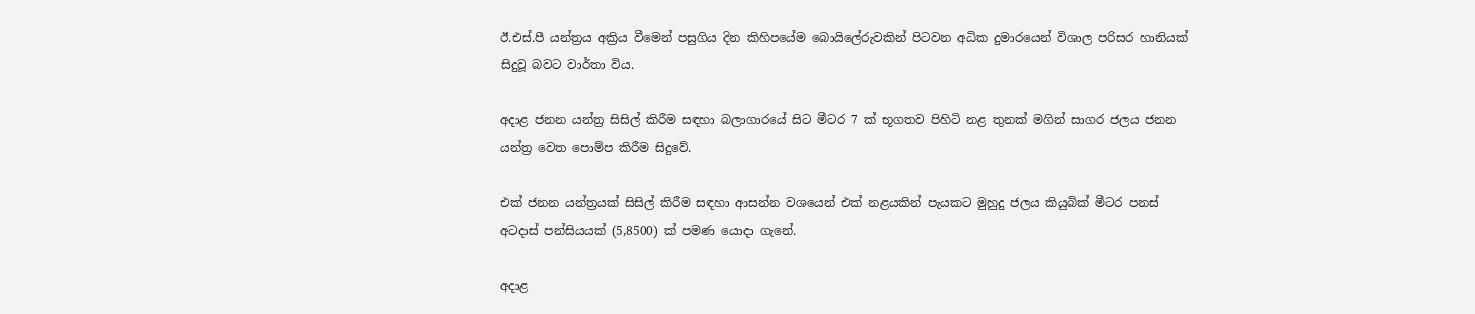ඊ.එස්.පී යන්ත්‍රය අක්‍රිය වීමෙන් පසුගිය දින කිහිපයේම බොයිලේරුවකින් පිටවන අධික දුමාරයෙන් විශාල පරිසර හානියක් සිදුවූ බවට වාර්තා විය.

අදාළ ජනන යන්ත්‍ර සිසිල් කිරීම සඳහා බලාගාරයේ සිට මීටර 7 ක් භූගතව පිහිටි නළ තුනක් මගින් සාගර ජලය ජනන යන්ත්‍ර වෙත පොම්ප කිරීම සිදුවේ.

එක් ජනන යන්ත්‍රයක් සිසිල් කිරීම සඳහා ආසන්න වශයෙන් එක් නළයකින් පැයකට මුහුදු ජලය කියුබික් මීටර පනස් අටදාස් පන්සියයක් (5,8500) ක් පමණ යොදා ගැනේ.

අදාළ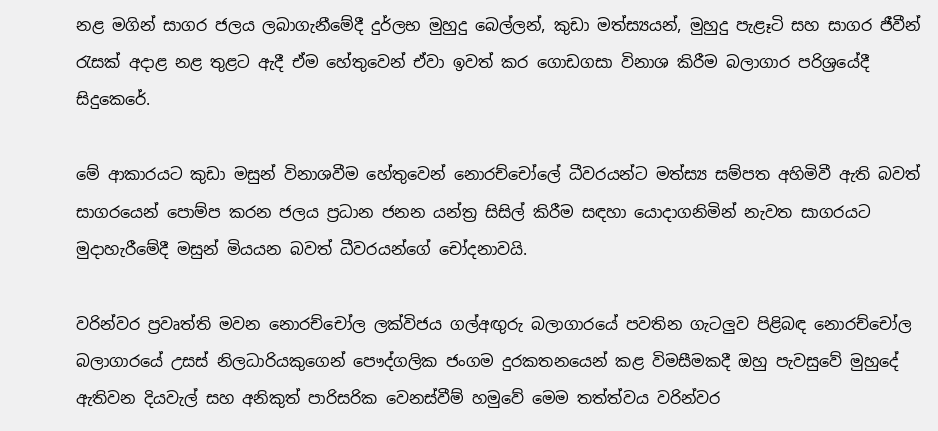නළ මගින් සාගර ජලය ලබාගැනීමේදී දුර්ලභ මුහුදු බෙල්ලන්, කුඩා මත්ස්‍යයන්, මුහුදු පැළෑටි සහ සාගර ජීවීන් රැසක් අදාළ නළ තුළට ඇදී ඒම හේතුවෙන් ඒවා ඉවත් කර ගොඩගසා විනාශ කිරීම බලාගාර පරිශ්‍රයේදී සිදුකෙරේ.

මේ ආකාරයට කුඩා මසුන් විනාශවීම හේතුවෙන් නොරච්චෝලේ ධීවරයන්ට මත්ස්‍ය සම්පත අහිමිවී ඇති බවත් සාගරයෙන් පොම්ප කරන ජලය ප්‍රධාන ජනන යන්ත්‍ර සිසිල් කිරීම සඳහා යොදාගනිමින් නැවත සාගරයට මුදාහැරීමේදී මසුන් මියයන බවත් ධීවරයන්ගේ චෝදනාවයි.

වරින්වර ප්‍රවෘත්ති මවන නොරච්චෝල ලක්විජය ගල්අඟුරු බලාගාරයේ පවතින ගැටලුව පිළිබඳ නොරච්චෝල බලාගාරයේ උසස් නිලධාරියකුගෙන් පෞද්ගලික ජංගම දුරකතනයෙන් කළ විමසීමකදී ඔහු පැවසුවේ මුහුදේ ඇතිවන දියවැල් සහ අනිකුත් පාරිසරික වෙනස්වීම් හමුවේ මෙම තත්ත්වය වරින්වර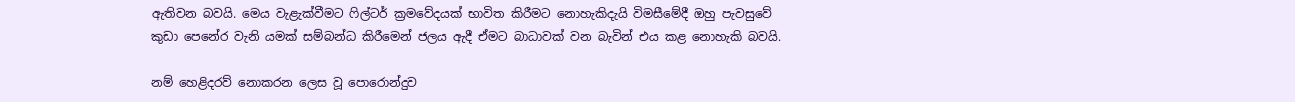ඇතිවන බවයි. මෙය වැළැක්වීමට ෆිල්ටර් ක්‍රමවේදයක් භාවිත කිරීමට නොහැකිදැයි විමසීමේදී ඔහු පැවසුවේ කුඩා පෙනේර වැනි යමක් සම්බන්ධ කිරීමෙන් ජලය ඇදී ඒමට බාධාවක් වන බැවින් එය කළ නොහැකි බවයි.

නම් හෙළිදරව් නොකරන ලෙස වූ පොරොන්දුව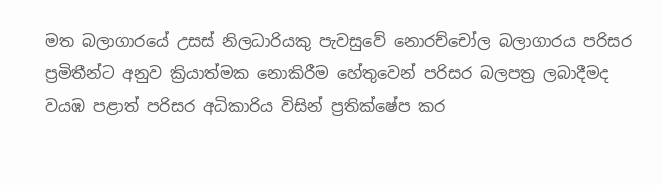මත බලාගාරයේ උසස් නිලධාරියකු පැවසුවේ නොරච්චෝල බලාගාරය පරිසර ප්‍රමිතීන්ට අනුව ක්‍රියාත්මක නොකිරීම හේතුවෙන් පරිසර බලපත්‍ර ලබාදීමද වයඹ පළාත් පරිසර අධිකාරිය විසින් ප්‍රතික්ෂේප කර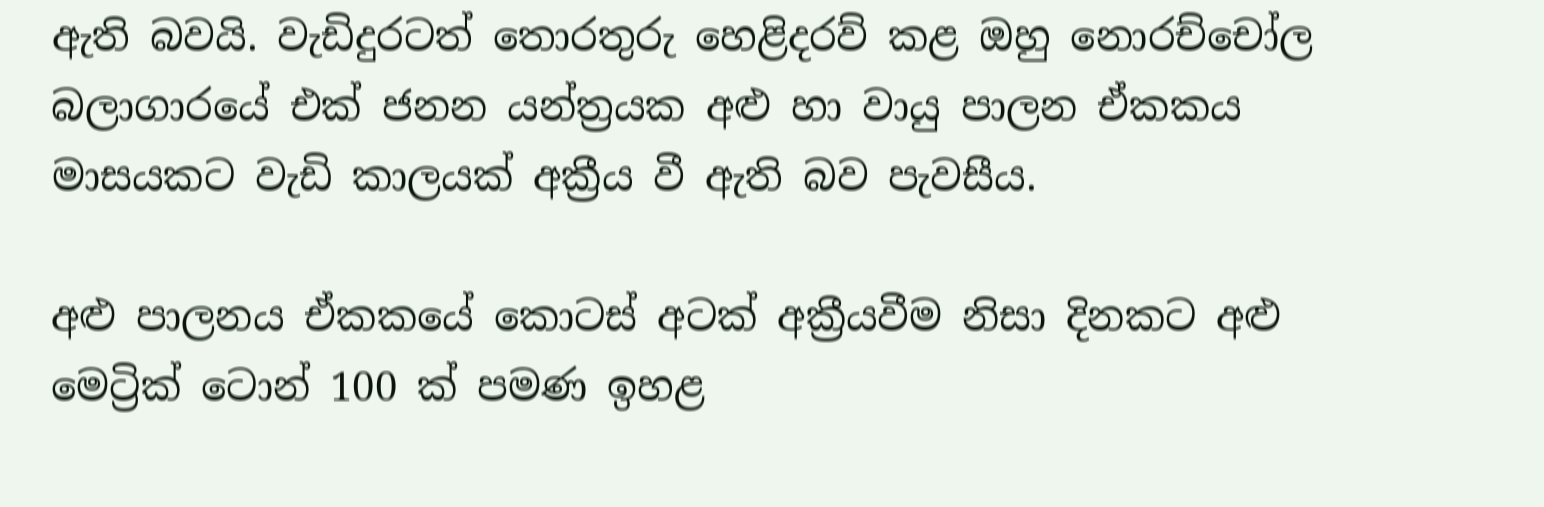ඇති බවයි. වැඩිදුරටත් තොරතුරු හෙළිදරව් කළ ඔහු නොරච්චෝල බලාගාරයේ එක් ජනන යන්ත්‍රයක අළු හා වායු පාලන ඒකකය මාසයකට වැඩි කාලයක් අක්‍රීය වී ඇති බව පැවසීය.

අළු පාලනය ඒකකයේ කොටස් අටක් අක්‍රීයවීම නිසා දිනකට අළු මෙට්‍රික් ටොන් 100 ක් පමණ ඉහළ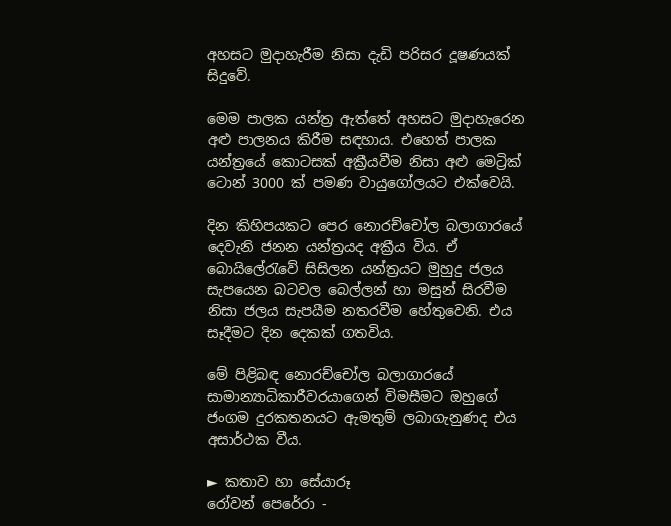අහසට මුදාහැරීම නිසා දැඩි පරිසර දූෂණයක් සිදුවේ.

මෙම පාලක යන්ත්‍ර ඇත්තේ අහසට මුදාහැරෙන අළු පාලනය කිරීම සඳහාය. එහෙත් පාලක යන්ත්‍රයේ කොටසක් අක්‍රීයවීම නිසා අළු මෙට්‍රික් ටොන් 3000 ක් පමණ වායුගෝලයට එක්වෙයි.

දින කිහිපයකට පෙර නොරච්චෝල බලාගාරයේ දෙවැනි ජනන යන්ත්‍රයද අක්‍රීය විය. ඒ බොයිලේරැවේ සිසිලන යන්ත්‍රයට මුහුදු ජලය සැපයෙන බටවල බෙල්ලන් හා මසුන් සිරවීම නිසා ජලය සැපයීම නතරවීම හේතුවෙනි. එය සෑදීමට දින දෙකක් ගතවිය.

මේ පිළිබඳ නොරච්චෝල බලාගාරයේ සාමාන්‍යාධිකාරීවරයාගෙන් විමසීමට ඔහුගේ ජංගම දුරකතනයට ඇමතුම් ලබාගැනුණද එය අසාර්ථක වීය.

► කතාව හා සේයාරූ
රෝවන් පෙරේරා -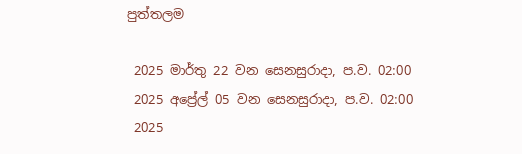පුත්තලම

 2025 මාර්තු 22 වන සෙනසුරාදා, ප.ව. 02:00
 2025 අප්‍රේල් 05 වන සෙනසුරාදා, ප.ව. 02:00
 2025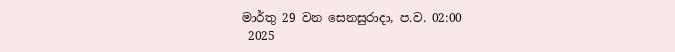මාර්තු 29 වන සෙනසුරාදා, ප.ව. 02:00
 2025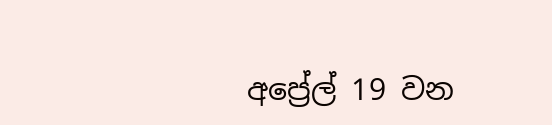අප්‍රේල් 19 වන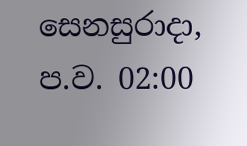සෙනසුරාදා, ප.ව. 02:00